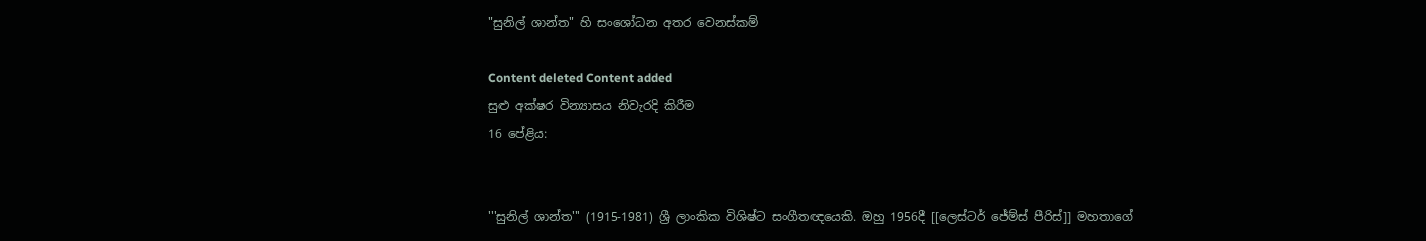"සුනිල් ශාන්ත" හි සංශෝධන අතර වෙනස්කම්

Content deleted Content added
සුළු අක්ෂර වින්‍යාසය නිවැරදි කිරීම
16 පේළිය:


'''සුනිල් ශාන්ත''' (1915-1981) ශ්‍රී ලාංකික විශිෂ්ට සංගීතඥයෙකි. ඔහු 1956දී [[ලෙස්ටර් ජේම්ස් පීරිස්]] මහතාගේ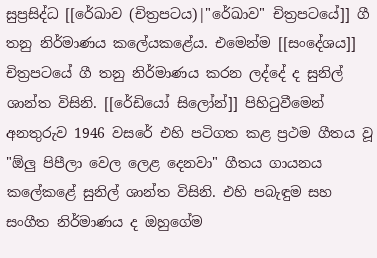සුප්‍රසිද්ධ [[රේඛාව (චිත්‍රපටය)|"රේඛාව" චිත්‍රපටයේ]] ගී තනු නිර්මාණය කලේයකළේය. එමෙන්ම [[සංදේශය]] චිත්‍රපටයේ ගී තනු නිර්මාණය කරන ලද්දේ ද සුනිල් ශාන්ත විසිනි. [[රේඩියෝ සිලෝන්]] පිහිටුවීමෙන් අනතුරුව 1946 වසරේ එහි පටිගත කළ ප්‍රථම ගීතය වූ "ඕලු පිපීලා වෙල ලෙළ දෙනවා" ගීතය ගායනය කලේකළේ සුනිල් ශාන්ත විසිනි. එහි පබැඳුම සහ සංගීත නිර්මාණය ද ඔහුගේම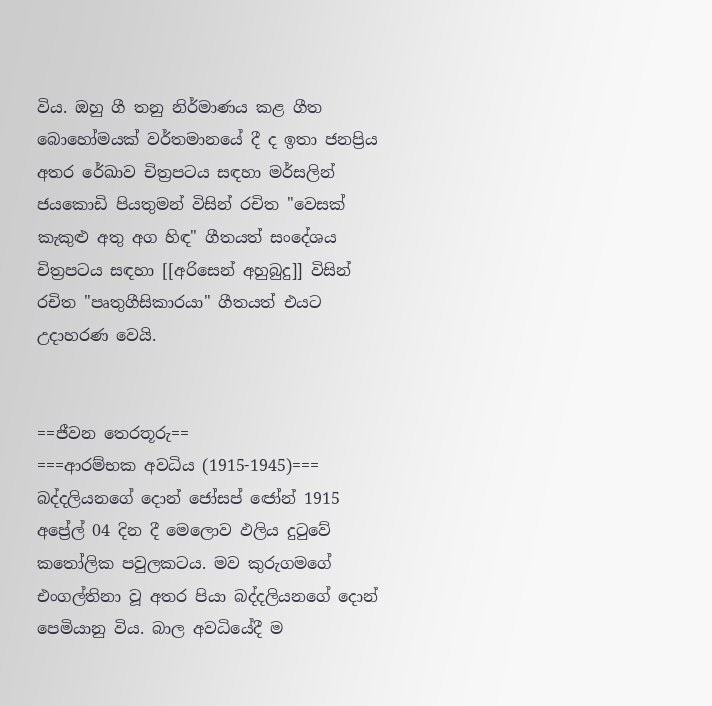විය. ඔහු ගී තනු නිර්මාණය කළ ගීත බොහෝමයක් වර්තමානයේ දී ද ඉතා ජනප්‍රිය අතර රේඛාව චිත්‍රපටය සඳහා මර්සලින් ජයකොඩි පියතුමන් විසින් රචිත "වෙසක් කැකුළු අතු අග හිඳ" ගීතයත් සංදේශය චිත්‍රපටය සඳහා [[අරිසෙන් අහුබුදු]] විසින් රචිත "පෘතුගීසිකාරයා" ගීතයත් එයට උදාහරණ වෙයි.


==ජීවන තෙරතූරු==
===ආරම්භක අවධිය (1915-1945)===
බද්දලියනගේ දොන් ජෝසප් ඦෝන් 1915 අප්‍රේල් 04 දින දී මෙලොව ඵලිය දුටුවේ කතෝලික පවුලකටය. මව කුරුගමගේ එංගල්තිනා වූ අතර පියා බද්දලියනගේ දොන් පෙමියානු විය. බාල අවධියේදී ම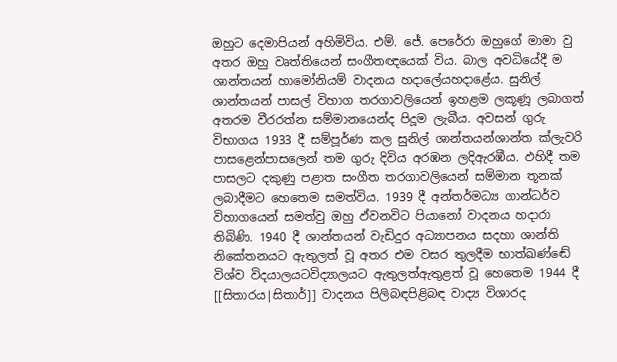ඔහුට දෙමාපියන් අහිමිවිය. එම්. ජේ. පෙරේරා ඔහුගේ මාමා වු අතර ඔහු වෘත්තියෙන් සංගීතඥයෙක් විය. බාල අවධියේදී ම ශාන්තයන් හාමෝනියම් වාදනය හදාලේයහදාළේය. සුනිල් ශාන්තයන් පාසල් විහාග තරගාවලියෙන් ඉහළම ලකූණූ ලබාගත් අතරම වීරරත්න සම්මානයෙන්ද පිදූම ලැබීය. අවසන් ගුරු විභාගය 1933 දී සම්පූර්ණ කල සුනිල් ශාන්තයන්ශාන්ත ක්ලැවරි පාසළෙන්පාසලෙන් තම ගුරු දිවිය අරඹන ලදිඇරඹීය. ඵහිදී තම පාසලට දකුණු පළාත සංගීත තරගාවලියෙන් සම්මාන තූනක් ලබාදීමට හෙතෙම සමත්විය. 1939 දී අන්තර්මධ්‍ය ගාන්ධර්ව විහාගයෙන් සමත්වු ඔහු ඵ්වනවිට පියානෝ වාදනය හදාරා තිබිණි. 1940 දී ශාන්තයන් වැඩිදුර අධ්‍යාපනය සදහා ශාන්ති නිකේතනයට ඇතුලත් වූ අතර එම වසර තුලදීම භාත්ඛණ්ඬේ විශ්ව විදයාලයටවිද්‍යාලයට ඇතුලත්ඇතුළත් වූ හෙතෙම 1944 දී [[සිතාරය|සිතාර්]] වාදනය පිලිබඳපිළිබඳ වාද්‍ය විශාරද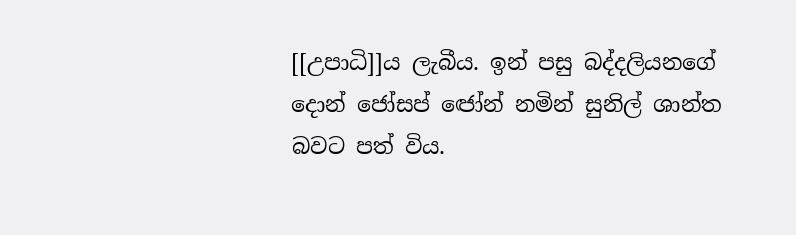[[උපාධි]]ය ලැබීය. ඉන් පසු බද්දලියනගේ දොන් ජෝසප් ඦෝන් නමින් සුනිල් ශාන්ත බවට පත් විය.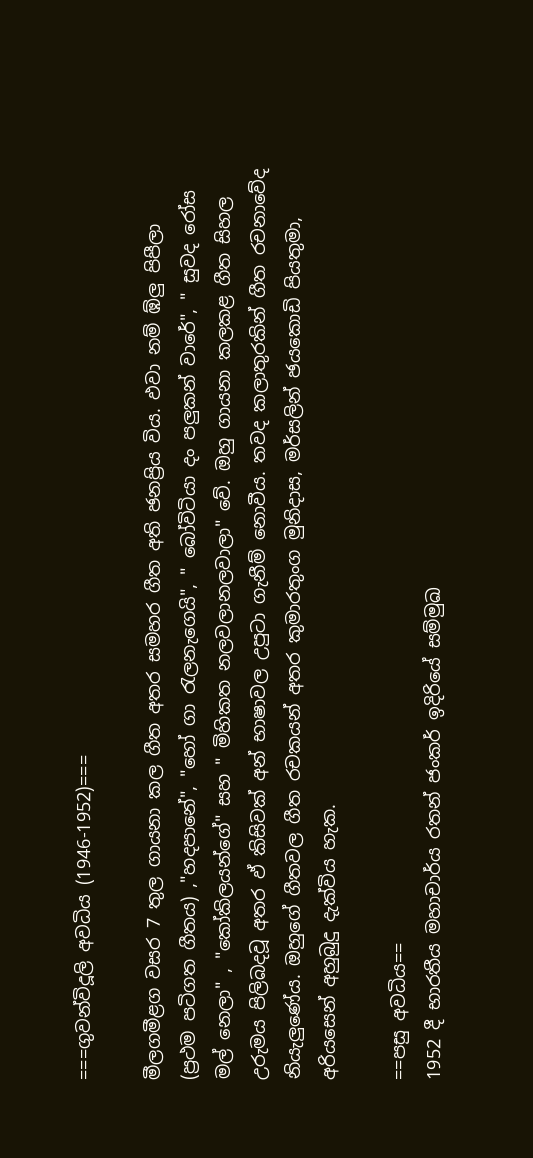===ගුවන්විදූලි අවධිය (1946-1952)===

මීලගමීළග වසර 7 තුල ගායනා කල ගීත අතර සමහර ගීත අති ඡනප්‍රිය විය. ඵවා නම් ඹ්ලු පිපීලා (ප්‍රථම පටිගත ගීතය) ,"හදපානේ", "හෝ ගා රැලනැගෙයි", " බෝවිටියා දං පලුකන් වාරේ", " සුවද රෝස මල් නෙලා" , "කෝකිලයන්ගේ" සහ " මිහිකත නලවලානලවාලා" වේ. ඔහු ගායනා කලකළ ගීත සිහල උරුමය පිලිබදවූ අතර ඵ් කිසිවක් අන් භාෂාවල උපුටා ගැනීම් නොවීය. තවද කලාතුරකින් ගීත රචනාවේද නියැලුණේය. ඔහුගේ ගීතවල ගීත රචකයන් අතර කුමාරතුංග මුනිදාස, මර්සලින් ඡයකොඩි පියතුමා, අරියසෙන් අහුබුදු දැක්විය හැක.

==පසු අවධිය==
1952 දී භාරතීය මහාචාර්ය රතන් ජංකර් ඉදිරියේ සම්මුඛ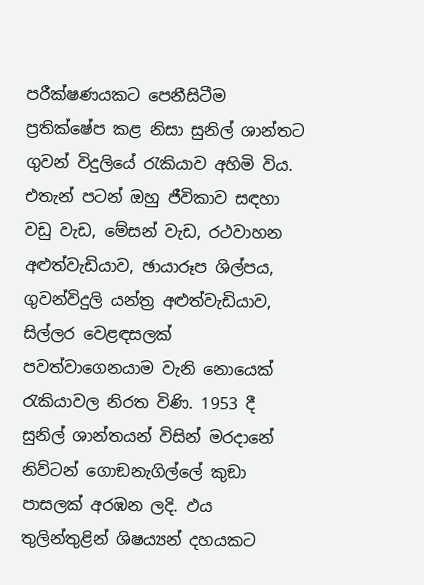පරීක්ෂණයකට පෙනීසිටීම ප්‍රතික්ෂේප කළ නිසා සුනිල් ශාන්තට ගුවන් විදුලියේ රැකියාව අහිමි විය. එතැන් පටන් ඔහු ජීවිකාව සඳහා වඩු වැඩ, මේසන් වැඩ, රථවාහන අළුත්වැඩියාව, ඡායාරූප ශිල්පය, ගුවන්විදුලි යන්ත්‍ර අළුත්වැඩියාව, සිල්ලර වෙළඳසලක් පවත්වාගෙනයාම වැනි නොයෙක් රැකියාවල නිරත විණි. 1953 දී සුනිල් ශාන්තයන් විසින් මරදානේ නිව්ටන් ගොඞනැගිල්ලේ කුඞා පාසලක් අරඹන ලදි. ඵය තුලින්තුළින් ශිෂය්‍යන් දහයකට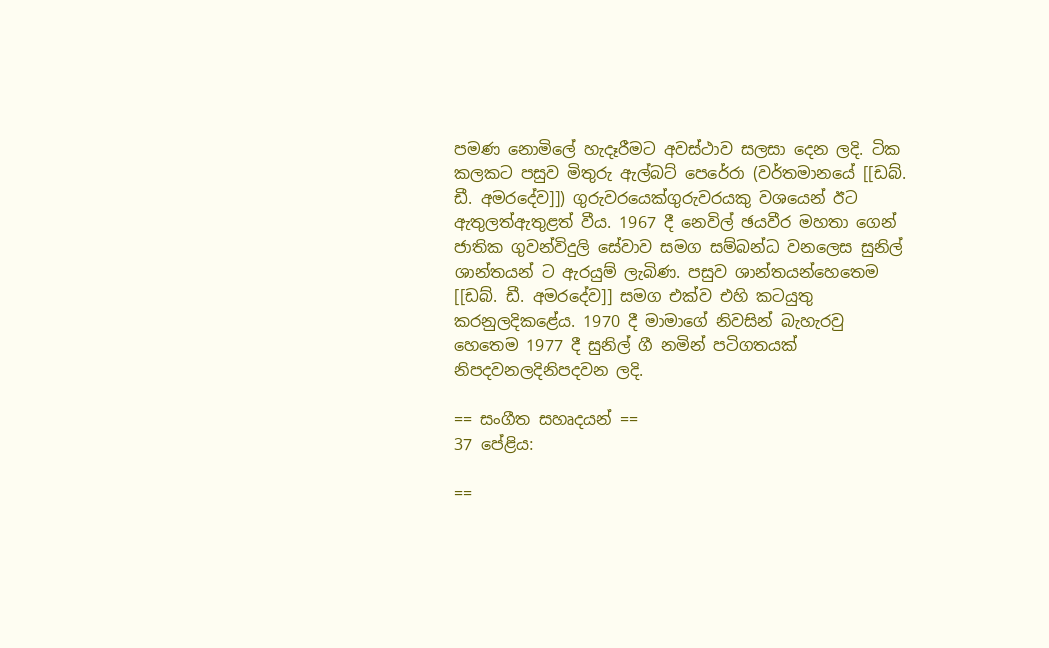පමණ නොමිලේ හැදෑරීමට අවස්ථාව සලසා දෙන ලදි. ටික කලකට පසුව මිතුරු ඇල්බට් පෙරේරා (වර්තමානයේ [[ඩබ්. ඩී. අමරදේව]]) ගුරුවරයෙක්ගුරුවරයකු වශයෙන් ඊට ඇතුලත්ඇතුළත් වීය. 1967 දී නෙවිල් ඡයවීර මහතා ගෙන් ජාතික ගුවන්විදුලි සේවාව සමග සම්බන්ධ වනලෙස සුනිල් ශාන්තයන් ට ඇරයුම් ලැබිණ. පසුව ශාන්තයන්හෙතෙම [[ඩබ්. ඩී. අමරදේව]] සමග එක්ව එහි කටයුතු කරනුලදිකළේය. 1970 දී මාමාගේ නිවසින් බැහැරවු හෙතෙම 1977 දී සුනිල් ගී නමින් පටිගතයක් නිපදවනලදිනිපදවන ලදි.

== සංගීත සහෘදයන් ==
37 පේළිය:

==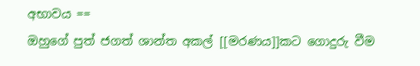අභාවය ==
ඔහුගේ පුත් ජගත් ශාන්ත අකල් [[මරණය]]කට ගොදුරු වීම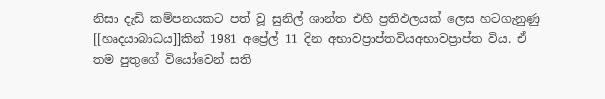නිසා දැඩි කම්පනයකට පත් වූ සුනිල් ශාන්ත එහි ප්‍රතිඵලයක් ලෙස හටගැනුණු [[හෘදයාබාධය]]කින් 1981 අප්‍රේල් 11 දින අභාවප්‍රාප්තවියඅභාවප්‍රාප්ත විය. ඒ තම පුතුගේ වියෝවෙන් සති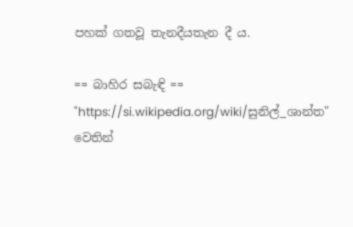පහක් ගතවූ තැනදීයතැන දී ය.

== බාහිර සබැඳි ==
"https://si.wikipedia.org/wiki/සුනිල්_ශාන්ත" වෙතින්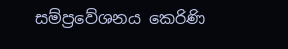සම්ප්‍රවේශනය කෙරිණි